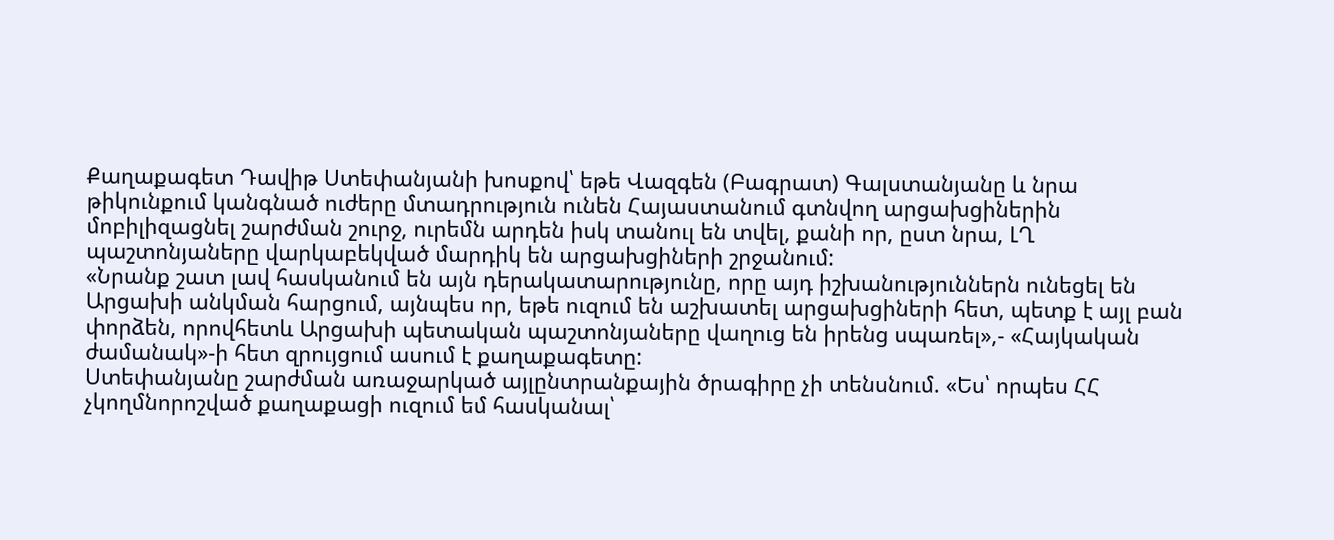Քաղաքագետ Դավիթ Ստեփանյանի խոսքով՝ եթե Վազգեն (Բագրատ) Գալստանյանը և նրա թիկունքում կանգնած ուժերը մտադրություն ունեն Հայաստանում գտնվող արցախցիներին մոբիլիզացնել շարժման շուրջ, ուրեմն արդեն իսկ տանուլ են տվել, քանի որ, ըստ նրա, ԼՂ պաշտոնյաները վարկաբեկված մարդիկ են արցախցիների շրջանում:
«Նրանք շատ լավ հասկանում են այն դերակատարությունը, որը այդ իշխանություններն ունեցել են Արցախի անկման հարցում, այնպես որ, եթե ուզում են աշխատել արցախցիների հետ, պետք է այլ բան փորձեն, որովհետև Արցախի պետական պաշտոնյաները վաղուց են իրենց սպառել»,- «Հայկական ժամանակ»-ի հետ զրույցում ասում է քաղաքագետը:
Ստեփանյանը շարժման առաջարկած այլընտրանքային ծրագիրը չի տենսնում. «Ես՝ որպես ՀՀ չկողմնորոշված քաղաքացի ուզում եմ հասկանալ՝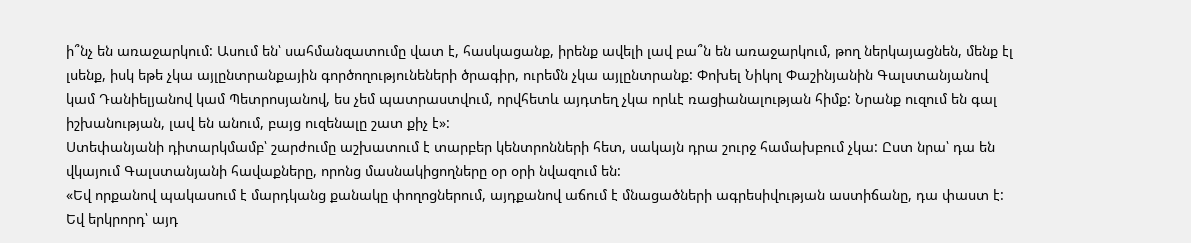ի՞նչ են առաջարկում: Ասում են՝ սահմանզատումը վատ է, հասկացանք, իրենք ավելի լավ բա՞ն են առաջարկում, թող ներկայացնեն, մենք էլ լսենք, իսկ եթե չկա այլընտրանքային գործողությունեների ծրագիր, ուրեմն չկա այլընտրանք: Փոխել Նիկոլ Փաշինյանին Գալստանյանով կամ Դանիելյանով կամ Պետրոսյանով, ես չեմ պատրաստվում, որվհետև այդտեղ չկա որևէ ռացիանալության հիմք: Նրանք ուզում են գալ իշխանության, լավ են անում, բայց ուզենալը շատ քիչ է»:
Ստեփանյանի դիտարկմամբ՝ շարժումը աշխատում է տարբեր կենտրոնների հետ, սակայն դրա շուրջ համախբում չկա: Ըստ նրա՝ դա են վկայում Գալստանյանի հավաքները, որոնց մասնակիցողները օր օրի նվազում են:
«Եվ որքանով պակասում է մարդկանց քանակը փողոցներում, այդքանով աճում է մնացածների ագրեսիվության աստիճանը, դա փաստ է: Եվ երկրորդ՝ այդ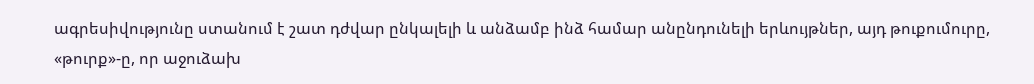ագրեսիվությունը ստանում է շատ դժվար ընկալելի և անձամբ ինձ համար անընդունելի երևույթներ, այդ թուքումուրը, «թուրք»-ը, որ աջուձախ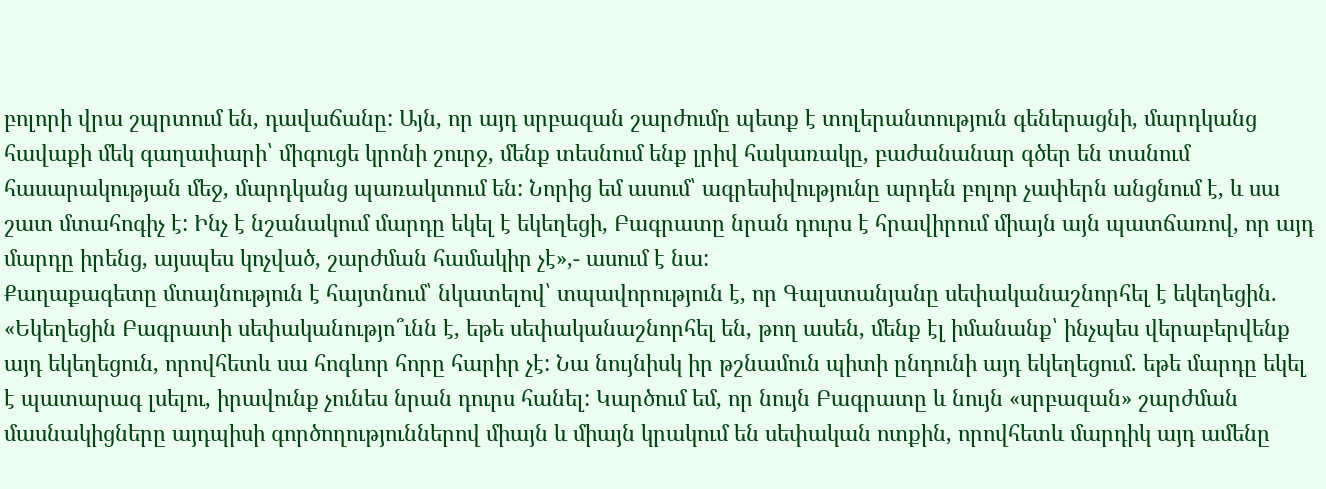բոլորի վրա շպրտում են, դավաճանը: Այն, որ այդ սրբազան շարժումը պետք է տոլերանտություն գեներացնի, մարդկանց հավաքի մեկ գաղափարի՝ միգուցե կրոնի շուրջ, մենք տեսնում ենք լրիվ հակառակը, բաժանանար գծեր են տանում հասարակության մեջ, մարդկանց պառակտում են: Նորից եմ ասում՝ ագրեսիվությունը արդեն բոլոր չափերն անցնում է, և սա շատ մտահոգիչ է: Ինչ է նշանակում մարդը եկել է եկեղեցի, Բագրատը նրան դուրս է հրավիրում միայն այն պատճառով, որ այդ մարդը իրենց, այսպես կոչված, շարժման համակիր չէ»,- ասում է նա:
Քաղաքագետը մտայնություն է հայտնում՝ նկատելով՝ տպավորություն է, որ Գալստանյանը սեփականաշնորհել է եկեղեցին. «Եկեղեցին Բագրատի սեփականությո՞ւնն է, եթե սեփականաշնորհել են, թող ասեն, մենք էլ իմանանք՝ ինչպես վերաբերվենք այդ եկեղեցուն, որովհետև սա հոգևոր հորը հարիր չէ: Նա նույնիսկ իր թշնամուն պիտի ընդունի այդ եկեղեցում. եթե մարդը եկել է պատարագ լսելու, իրավունք չունես նրան դուրս հանել: Կարծում եմ, որ նույն Բագրատը և նույն «սրբազան» շարժման մասնակիցները այդպիսի գործողություններով միայն և միայն կրակում են սեփական ոտքին, որովհետև մարդիկ այդ ամենը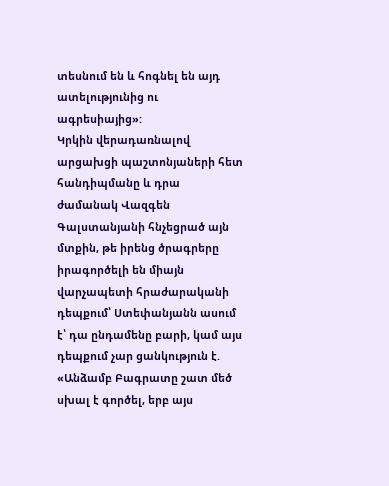տեսնում են և հոգնել են այդ ատելությունից ու ագրեսիայից»:
Կրկին վերադառնալով արցախցի պաշտոնյաների հետ հանդիպմանը և դրա ժամանակ Վազգեն Գալստանյանի հնչեցրած այն մտքին, թե իրենց ծրագրերը իրագործելի են միայն վարչապետի հրաժարականի դեպքում՝ Ստեփանյանն ասում է՝ դա ընդամենը բարի, կամ այս դեպքում չար ցանկություն է. «Անձամբ Բագրատը շատ մեծ սխալ է գործել, երբ այս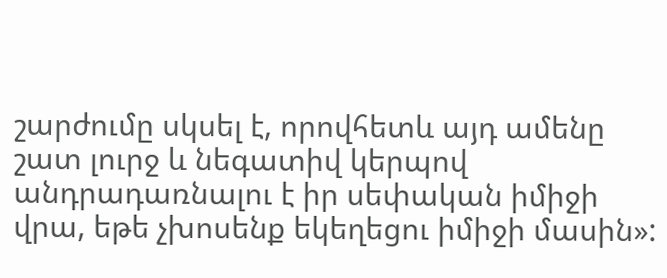շարժումը սկսել է, որովհետև այդ ամենը շատ լուրջ և նեգատիվ կերպով անդրադառնալու է իր սեփական իմիջի վրա, եթե չխոսենք եկեղեցու իմիջի մասին»: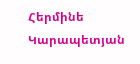Հերմինե Կարապետյան